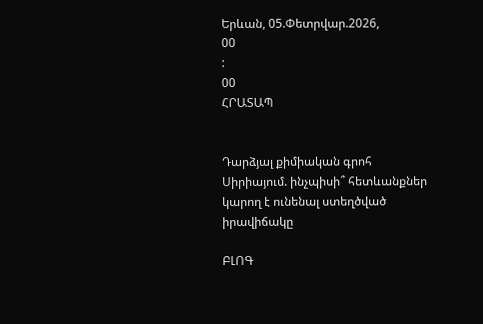Երևան, 05.Փետրվար.2026,
00
:
00
ՀՐԱՏԱՊ


Դարձյալ քիմիական գրոհ Սիրիայում. ինչպիսի՞ հետևանքներ կարող է ունենալ ստեղծված իրավիճակը

ԲԼՈԳ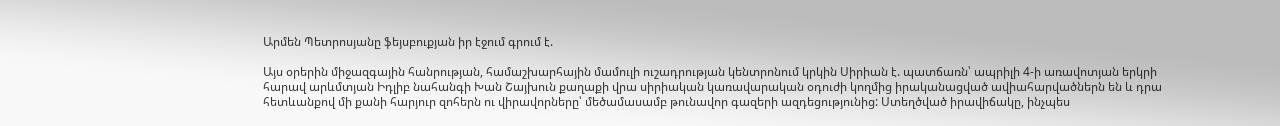Արմեն Պետրոսյանը ֆեյսբուքյան իր էջում գրում է.

Այս օրերին միջազգային հանրության, համաշխարհային մամուլի ուշադրության կենտրոնում կրկին Սիրիան է. պատճառն՝ ապրիլի 4-ի առավոտյան երկրի հարավ արևմտյան Իդլիբ նահանգի Խան Շայխուն քաղաքի վրա սիրիական կառավարական օդուժի կողմից իրականացված ավիահարվածներն են և դրա հետևանքով մի քանի հարյուր զոհերն ու վիրավորները՝ մեծամասամբ թունավոր գազերի ազդեցությունից: Ստեղծված իրավիճակը, ինչպես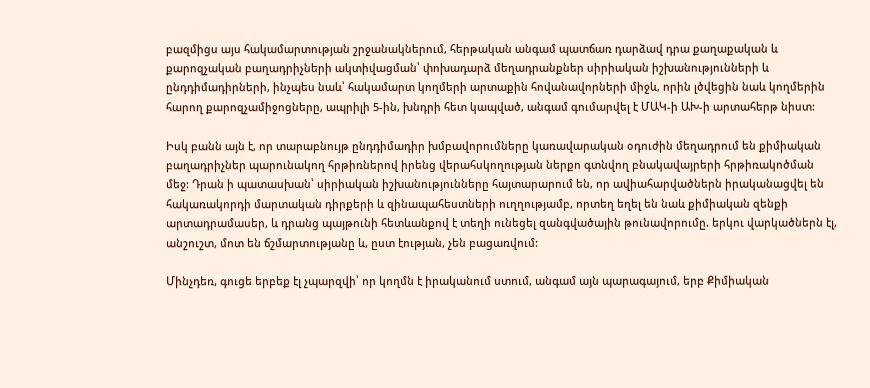բազմիցս այս հակամարտության շրջանակներում, հերթական անգամ պատճառ դարձավ դրա քաղաքական և քարոզչական բաղադրիչների ակտիվացման՝ փոխադարձ մեղադրանքներ սիրիական իշխանությունների և ընդդիմադիրների, ինչպես նաև՝ հակամարտ կողմերի արտաքին հովանավորների միջև, որին լծվեցին նաև կողմերին հարող քարոզչամիջոցները, ապրիլի 5-ին, խնդրի հետ կապված, անգամ գումարվել է ՄԱԿ-ի ԱԽ-ի արտահերթ նիստ:

Իսկ բանն այն է, որ տարաբնույթ ընդդիմադիր խմբավորումները կառավարական օդուժին մեղադրում են քիմիական բաղադրիչներ պարունակող հրթիռներով իրենց վերահսկողության ներքո գտնվող բնակավայրերի հրթիռակոծման մեջ: Դրան ի պատասխան՝ սիրիական իշխանությունները հայտարարում են, որ ավիահարվածներն իրականացվել են հակառակորդի մարտական դիրքերի և զինապահեստների ուղղությամբ, որտեղ եղել են նաև քիմիական զենքի արտադրամասեր, և դրանց պայթունի հետևանքով է տեղի ունեցել զանգվածային թունավորումը. երկու վարկածներն էլ, անշուշտ, մոտ են ճշմարտությանը և, ըստ էության, չեն բացառվում:

Մինչդեռ, գուցե երբեք էլ չպարզվի՝ որ կողմն է իրականում ստում, անգամ այն պարագայում, երբ Քիմիական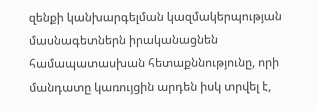զենքի կանխարգելման կազմակերպության մասնագետներն իրականացնեն համապատասխան հետաքննությունը, որի մանդատը կառույցին արդեն իսկ տրվել է,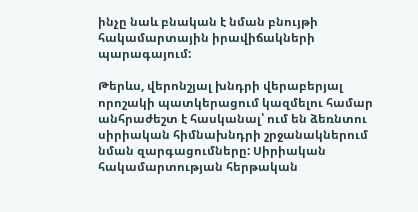ինչը նաև բնական է նման բնույթի հակամարտային իրավիճակների պարագայում:

Թերևս, վերոնշյալ խնդրի վերաբերյալ որոշակի պատկերացում կազմելու համար անհրաժեշտ է հասկանալ՝ ում են ձեռնտու սիրիական հիմնախնդրի շրջանակներում նման զարգացումները: Սիրիական հակամարտության հերթական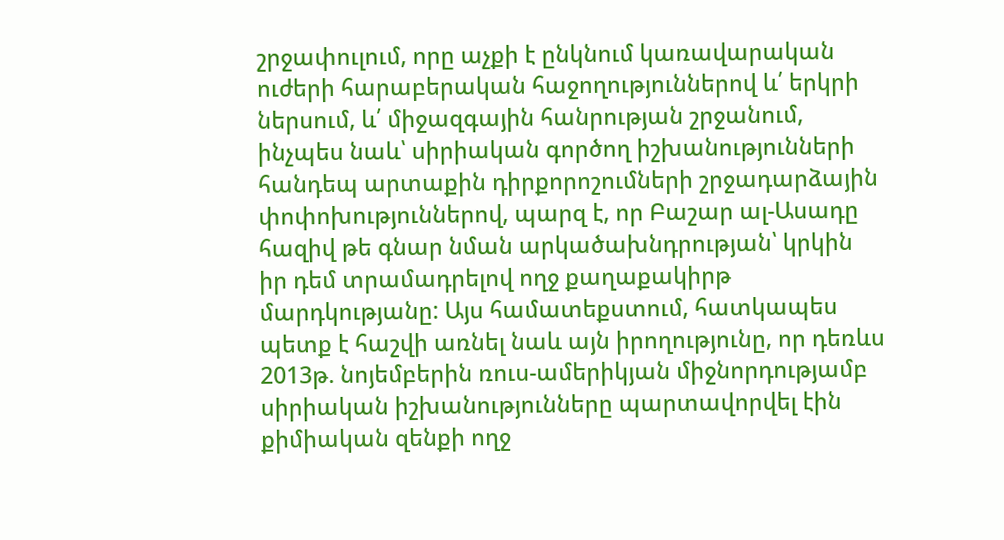շրջափուլում, որը աչքի է ընկնում կառավարական ուժերի հարաբերական հաջողություններով և՛ երկրի ներսում, և՛ միջազգային հանրության շրջանում, ինչպես նաև՝ սիրիական գործող իշխանությունների հանդեպ արտաքին դիրքորոշումների շրջադարձային փոփոխություններով, պարզ է, որ Բաշար ալ-Ասադը հազիվ թե գնար նման արկածախնդրության՝ կրկին իր դեմ տրամադրելով ողջ քաղաքակիրթ մարդկությանը: Այս համատեքստում, հատկապես պետք է հաշվի առնել նաև այն իրողությունը, որ դեռևս 2013թ. նոյեմբերին ռուս-ամերիկյան միջնորդությամբ սիրիական իշխանությունները պարտավորվել էին քիմիական զենքի ողջ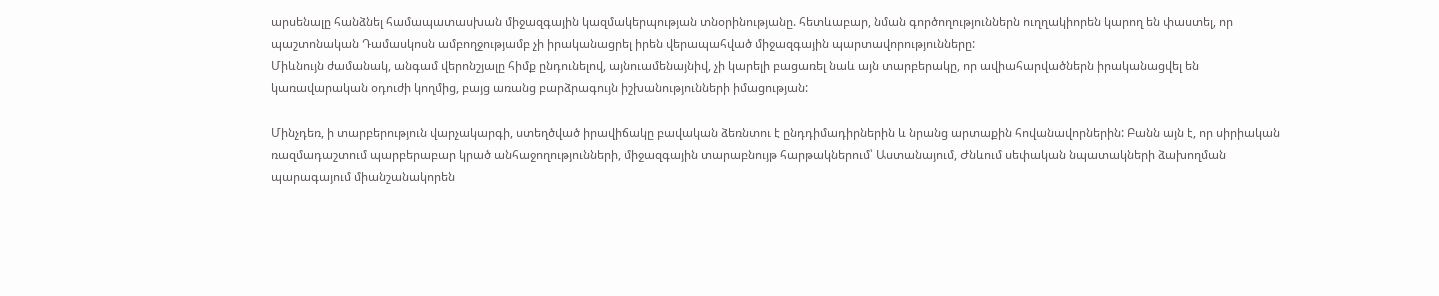արսենալը հանձնել համապատասխան միջազգային կազմակերպության տնօրինությանը. հետևաբար, նման գործողություններն ուղղակիորեն կարող են փաստել, որ պաշտոնական Դամասկոսն ամբողջությամբ չի իրականացրել իրեն վերապահված միջազգային պարտավորությունները:
Միևնույն ժամանակ, անգամ վերոնշյալը հիմք ընդունելով, այնուամենայնիվ, չի կարելի բացառել նաև այն տարբերակը, որ ավիահարվածներն իրականացվել են կառավարական օդուժի կողմից, բայց առանց բարձրագույն իշխանությունների իմացության:

Մինչդեռ, ի տարբերություն վարչակարգի, ստեղծված իրավիճակը բավական ձեռնտու է ընդդիմադիրներին և նրանց արտաքին հովանավորներին: Բանն այն է, որ սիրիական ռազմադաշտում պարբերաբար կրած անհաջողությունների, միջազգային տարաբնույթ հարթակներում՝ Աստանայում, Ժնևում սեփական նպատակների ձախողման պարագայում միանշանակորեն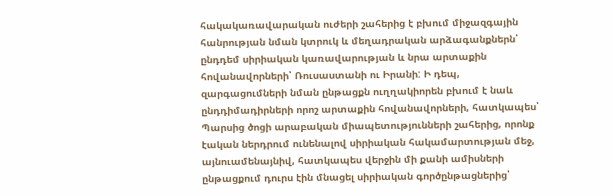հակակառավարական ուժերի շահերից է բխում միջազգային հանրության նման կտրուկ և մեղադրական արձագանքներն՝ ընդդեմ սիրիական կառավարության և նրա արտաքին հովանավորների՝ Ռուսաստանի ու Իրանի: Ի դեպ, զարգացումների նման ընթացքն ուղղակիորեն բխում է նաև ընդդիմադիրների որոշ արտաքին հովանավորների, հատկապես՝ Պարսից ծոցի արաբական միապետությունների շահերից, որոնք էական ներդրում ունենալով սիրիական հակամարտության մեջ, այնուամենայնիվ, հատկապես վերջին մի քանի ամիսների ընթացքում դուրս էին մնացել սիրիական գործընթացներից՝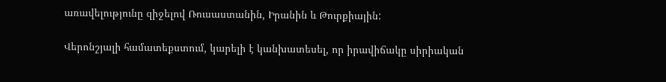առավելությունը զիջելով Ռուսաստանին, Իրանին և Թուրքիային:

Վերոնշյալի համատեքստում, կարելի է կանխատեսել, որ իրավիճակը սիրիական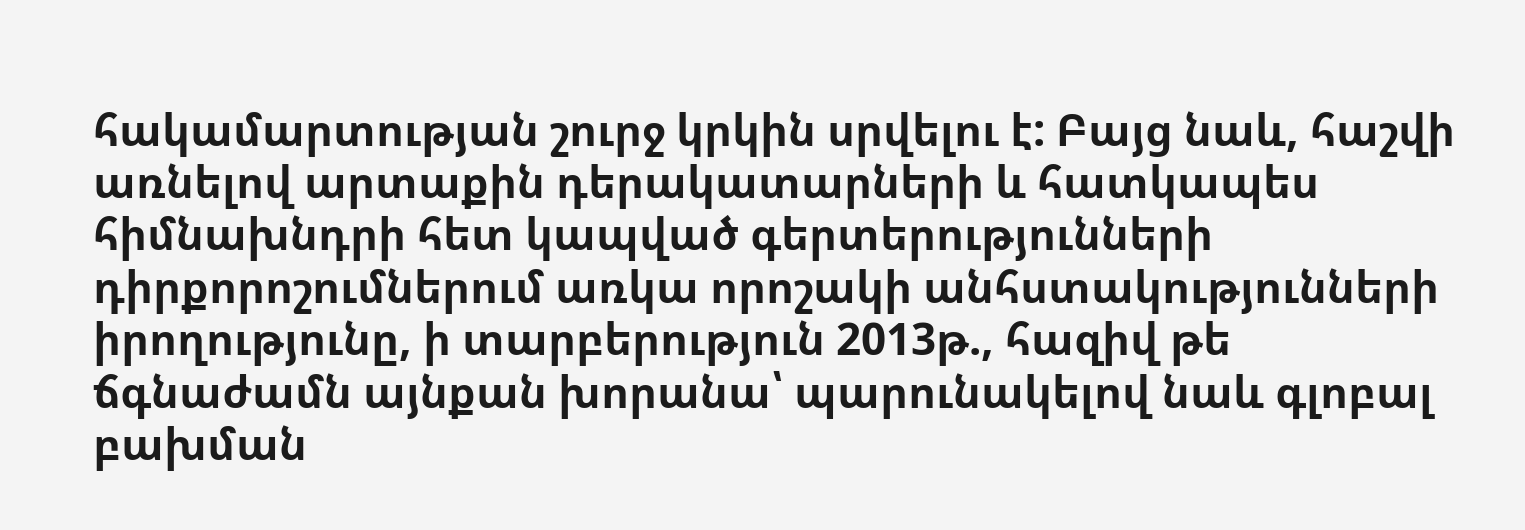հակամարտության շուրջ կրկին սրվելու է: Բայց նաև, հաշվի առնելով արտաքին դերակատարների և հատկապես հիմնախնդրի հետ կապված գերտերությունների դիրքորոշումներում առկա որոշակի անհստակությունների իրողությունը, ի տարբերություն 2013թ., հազիվ թե ճգնաժամն այնքան խորանա՝ պարունակելով նաև գլոբալ բախման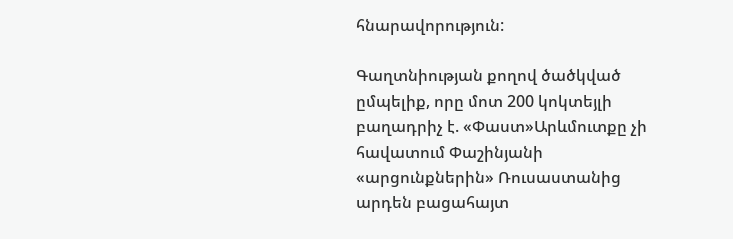հնարավորություն:

Գաղտնիության քողով ծածկված ըմպելիք, որը մոտ 200 կոկտեյլի բաղադրիչ է. «Փաստ»Արևմուտքը չի հավատում Փաշինյանի «արցունքներին» Ռուսաստանից արդեն բացահայտ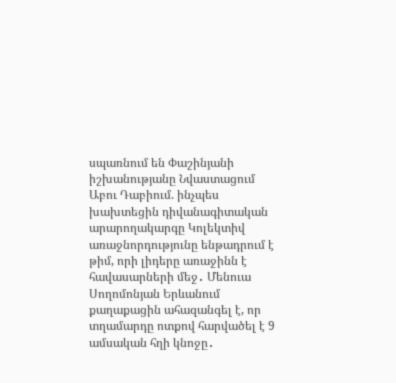սպառնում են Փաշինյանի իշխանությանը Նվաստացում Աբու Դաբիում. ինչպես խախտեցին դիվանագիտական արարողակարգը Կոլեկտիվ առաջնորդությունը ենթադրում է թիմ, որի լիդերը առաջինն է հավասարների մեջ․ Մենուա Սողոմոնյան Երևանում քաղաքացին ահազանգել է, որ տղամարդը ոտքով հարվածել է 9 ամսական հղի կնոջը․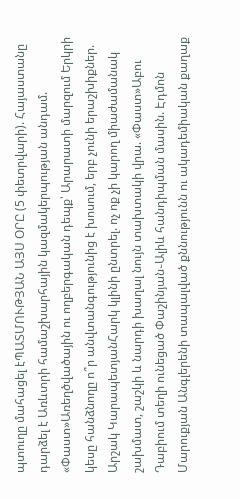պտուղը մահացել էՊԱՏՄՈՒԹՅԱՆ ԱՅՍ ՕՐԸ (5 փետրվարի). Հայաստանը դարձել է Առևտրի համաշխարհային կազմակերպության անդամ. «Փաստ»Առեղծվածային ու ողբերգական դեպք՝ Արարատի մարզում Երկրի կեսը հանձնողը ո՞ր անվտանգությունից է խոսում, երբ չունի երաշխիքներ. Արշակ ԿարապետյանՀարկ կլինի ընտրել. ոչ ոք չի կարող միաժամանակ շախմատ, շաշկի և նարդի խաղալ նույն տախտակի վրա. «Փաստ»Աբու Դաբիում տեղի ունեցած Փաշինյան֊Ալիև հանդիպման մասին. Էդմոն Մարուքյան Անգլերենի տապալված քննությունն ու ակադեմիական քաղաք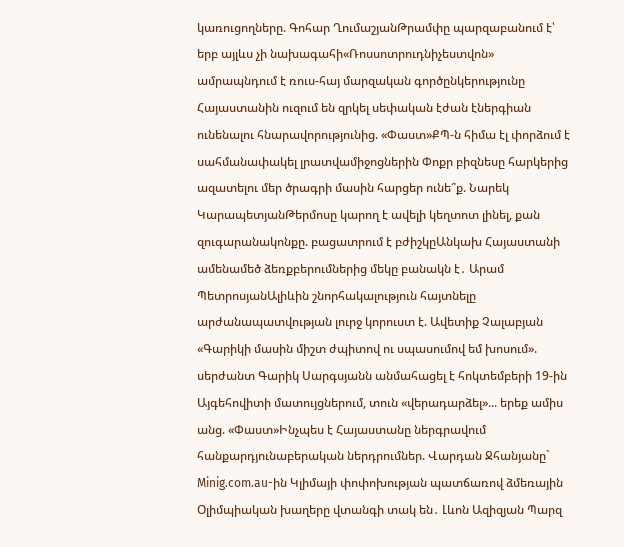կառուցողները. Գոհար ՂումաշյանԹրամփը պարզաբանում է՝ երբ այլևս չի նախագահի«Ռոսսոտրուդնիչեստվոն» ամրապնդում է ռուս-հայ մարզական գործընկերությունը Հայաստանին ուզում են զրկել սեփական էժան էներգիան ունենալու հնարավորությունից. «Փաստ»ՔՊ-ն հիմա էլ փորձում է սահմանափակել լրատվամիջոցներին Փոքր բիզնեսը հարկերից ազատելու մեր ծրագրի մասին հարցեր ունե՞ք. Նարեկ ԿարապետյանԹերմոսը կարող է ավելի կեղտոտ լինել, քան զուգարանակոնքը. բացատրում է բժիշկըԱնկախ Հայաստանի ամենամեծ ձեռքբերումներից մեկը բանակն է․ Արամ ՊետրոսյանԱլիևին շնորհակալություն հայտնելը արժանապատվության լուրջ կորուստ է. Ավետիք Չալաբյան «Գարիկի մասին միշտ ժպիտով ու սպասումով եմ խոսում». սերժանտ Գարիկ Սարգսյանն անմահացել է հոկտեմբերի 19-ին Այգեհովիտի մատույցներում, տուն «վերադարձել»... երեք ամիս անց. «Փաստ»Ինչպես է Հայաստանը ներգրավում հանքարդյունաբերական ներդրումներ. Վարդան Ջհանյանը` Minig.com.au-ին Կլիմայի փոփոխության պատճառով ձմեռային Օլիմպիական խաղերը վտանգի տակ են․ Լևոն Ազիզյան Պարզ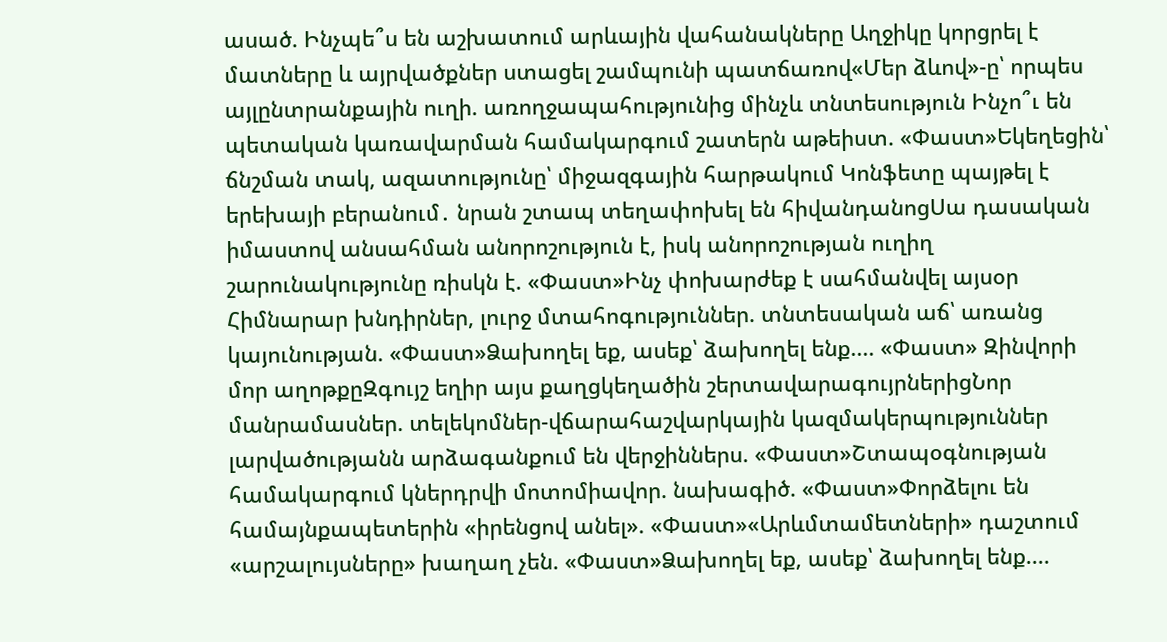ասած. Ինչպե՞ս են աշխատում արևային վահանակները Աղջիկը կորցրել է մատները և այրվածքներ ստացել շամպունի պատճառով«Մեր ձևով»-ը՝ որպես այլընտրանքային ուղի. առողջապահությունից մինչև տնտեսություն Ինչո՞ւ են պետական կառավարման համակարգում շատերն աթեիստ. «Փաստ»Եկեղեցին՝ ճնշման տակ, ազատությունը՝ միջազգային հարթակում Կոնֆետը պայթել է երեխայի բերանում․ նրան շտապ տեղափոխել են հիվանդանոցՍա դասական իմաստով անսահման անորոշություն է, իսկ անորոշության ուղիղ շարունակությունը ռիսկն է. «Փաստ»Ինչ փոխարժեք է սահմանվել այսօր Հիմնարար խնդիրներ, լուրջ մտահոգություններ. տնտեսական աճ՝ առանց կայունության. «Փաստ»Ձախողել եք, ասեք՝ ձախողել ենք.... «Փաստ» Զինվորի մոր աղոթքըԶգույշ եղիր այս քաղցկեղածին շերտավարագույրներիցՆոր մանրամասներ. տելեկոմներ-վճարահաշվարկային կազմակերպություններ լարվածությանն արձագանքում են վերջիններս. «Փաստ»Շտապօգնության համակարգում կներդրվի մոտոմիավոր. նախագիծ. «Փաստ»Փորձելու են համայնքապետերին «իրենցով անել». «Փաստ»«Արևմտամետների» դաշտում «արշալույսները» խաղաղ չեն. «Փաստ»Ձախողել եք, ասեք՝ ձախողել ենք....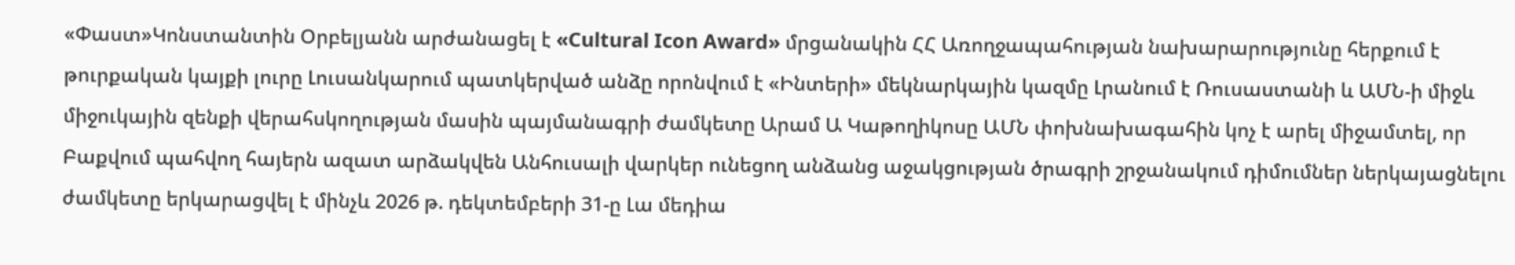«Փաստ»Կոնստանտին Օրբելյանն արժանացել է «Cultural Icon Award» մրցանակին ՀՀ Առողջապահության նախարարությունը հերքում է թուրքական կայքի լուրը Լուսանկարում պատկերված անձը որոնվում է «Ինտերի» մեկնարկային կազմը Լրանում է Ռուսաստանի և ԱՄՆ-ի միջև միջուկային զենքի վերահսկողության մասին պայմանագրի ժամկետը Արամ Ա Կաթողիկոսը ԱՄՆ փոխնախագահին կոչ է արել միջամտել, որ Բաքվում պահվող հայերն ազատ արձակվեն Անհուսալի վարկեր ունեցող անձանց աջակցության ծրագրի շրջանակում դիմումներ ներկայացնելու ժամկետը երկարացվել է մինչև 2026 թ. դեկտեմբերի 31-ը Լա մեդիա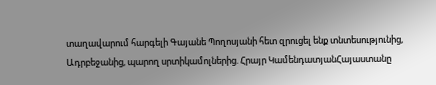տաղավարում հարգելի Գայանե Պողոսյանի հետ զրուցել ենք տնտեսությունից, Ադրբեջանից, պարող սրտիկամոլներից. Հրայր ԿամենդատյանՀայաստանը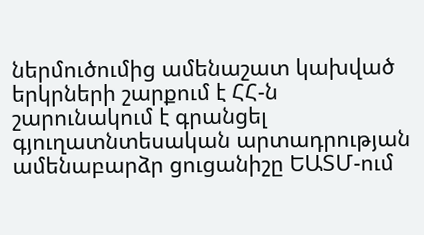ներմուծումից ամենաշատ կախված երկրների շարքում է ՀՀ-ն շարունակում է գրանցել գյուղատնտեսական արտադրության ամենաբարձր ցուցանիշը ԵԱՏՄ-ում